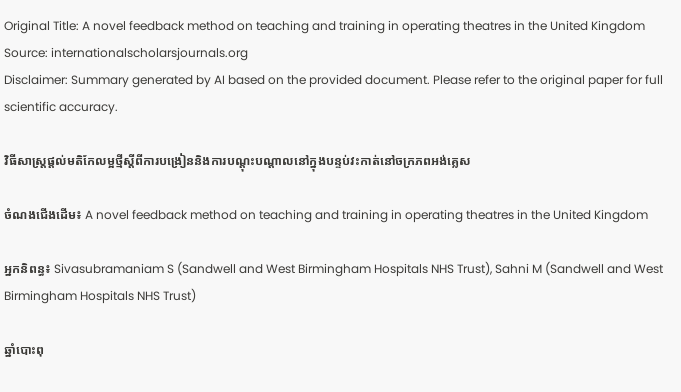Original Title: A novel feedback method on teaching and training in operating theatres in the United Kingdom
Source: internationalscholarsjournals.org
Disclaimer: Summary generated by AI based on the provided document. Please refer to the original paper for full scientific accuracy.

វិធីសាស្ត្រផ្តល់មតិកែលម្អថ្មីស្តីពីការបង្រៀននិងការបណ្តុះបណ្តាលនៅក្នុងបន្ទប់វះកាត់នៅចក្រភពអង់គ្លេស

ចំណងជើងដើម៖ A novel feedback method on teaching and training in operating theatres in the United Kingdom

អ្នកនិពន្ធ៖ Sivasubramaniam S (Sandwell and West Birmingham Hospitals NHS Trust), Sahni M (Sandwell and West Birmingham Hospitals NHS Trust)

ឆ្នាំបោះពុ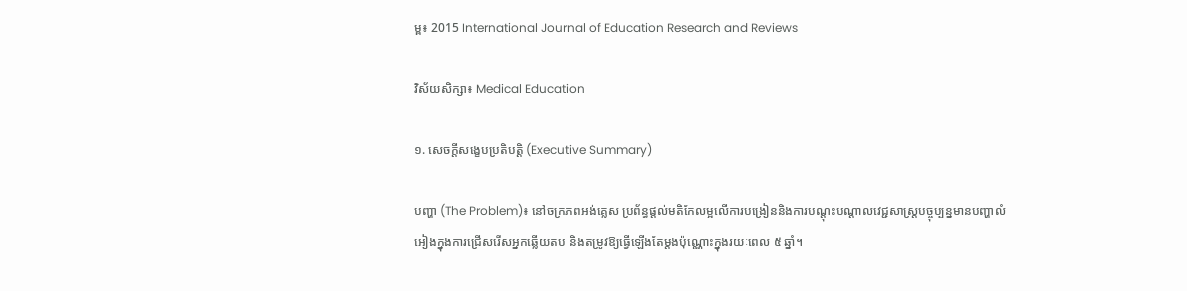ម្ព៖ 2015 International Journal of Education Research and Reviews

វិស័យសិក្សា៖ Medical Education

១. សេចក្តីសង្ខេបប្រតិបត្តិ (Executive Summary)

បញ្ហា (The Problem)៖ នៅចក្រភពអង់គ្លេស ប្រព័ន្ធផ្តល់មតិកែលម្អលើការបង្រៀននិងការបណ្តុះបណ្តាលវេជ្ជសាស្ត្របច្ចុប្បន្នមានបញ្ហាលំអៀងក្នុងការជ្រើសរើសអ្នកឆ្លើយតប និងតម្រូវឱ្យធ្វើឡើងតែម្តងប៉ុណ្ណោះក្នុងរយៈពេល ៥ ឆ្នាំ។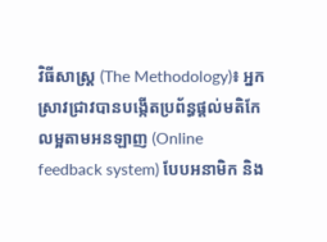វិធីសាស្ត្រ (The Methodology)៖ អ្នកស្រាវជ្រាវបានបង្កើតប្រព័ន្ធផ្តល់មតិកែលម្អតាមអនឡាញ (Online feedback system) បែបអនាមិក និង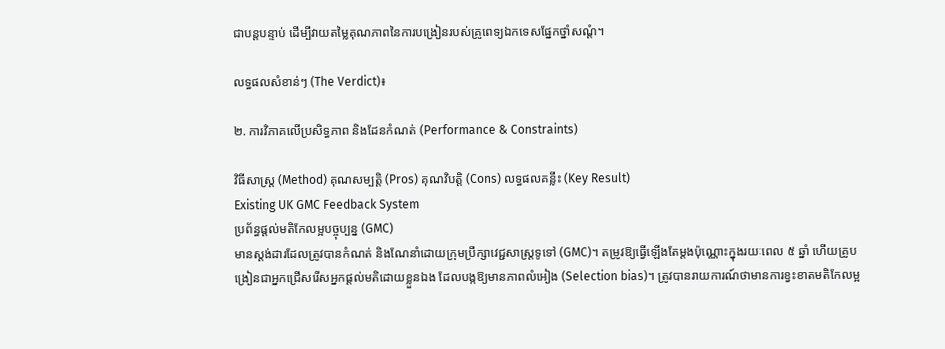ជាបន្តបន្ទាប់ ដើម្បីវាយតម្លៃគុណភាពនៃការបង្រៀនរបស់គ្រូពេទ្យឯកទេសផ្នែកថ្នាំសណ្តំ។

លទ្ធផលសំខាន់ៗ (The Verdict)៖

២. ការវិភាគលើប្រសិទ្ធភាព និងដែនកំណត់ (Performance & Constraints)

វិធីសាស្ត្រ (Method) គុណសម្បត្តិ (Pros) គុណវិបត្តិ (Cons) លទ្ធផលគន្លឹះ (Key Result)
Existing UK GMC Feedback System
ប្រព័ន្ធផ្តល់មតិកែលម្អបច្ចុប្បន្ន (GMC)
មានស្តង់ដារដែលត្រូវបានកំណត់ និងណែនាំដោយក្រុមប្រឹក្សាវេជ្ជសាស្ត្រទូទៅ (GMC)។ តម្រូវឱ្យធ្វើឡើងតែម្តងប៉ុណ្ណោះក្នុងរយៈពេល ៥ ឆ្នាំ ហើយគ្រូបង្រៀនជាអ្នកជ្រើសរើសអ្នកផ្តល់មតិដោយខ្លួនឯង ដែលបង្កឱ្យមានភាពលំអៀង (Selection bias)។ ត្រូវបានរាយការណ៍ថាមានការខ្វះខាតមតិកែលម្អ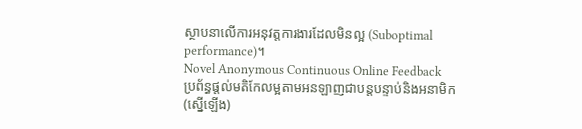ស្ថាបនាលើការអនុវត្តការងារដែលមិនល្អ (Suboptimal performance)។
Novel Anonymous Continuous Online Feedback
ប្រព័ន្ធផ្តល់មតិកែលម្អតាមអនឡាញជាបន្តបន្ទាប់និងអនាមិក (ស្នើឡើង)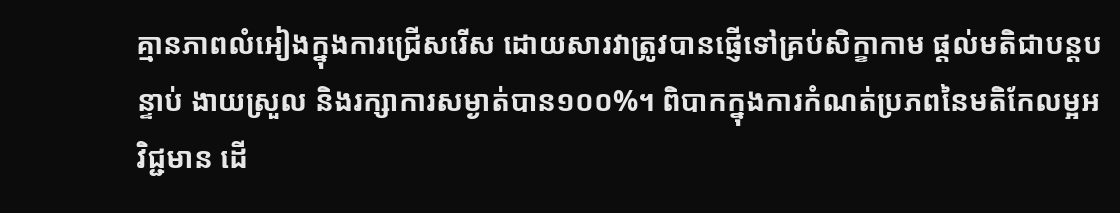គ្មានភាពលំអៀងក្នុងការជ្រើសរើស ដោយសារវាត្រូវបានផ្ញើទៅគ្រប់សិក្ខាកាម ផ្តល់មតិជាបន្តបន្ទាប់ ងាយស្រួល និងរក្សាការសម្ងាត់បាន១០០%។ ពិបាកក្នុងការកំណត់ប្រភពនៃមតិកែលម្អអវិជ្ជមាន ដើ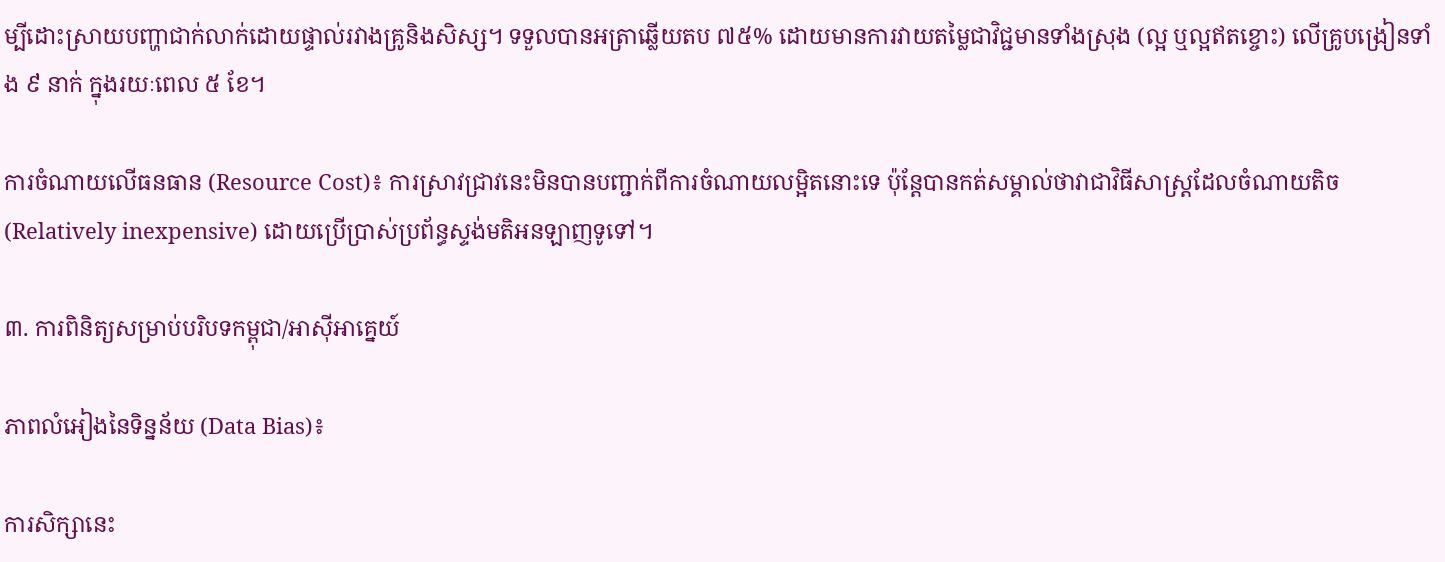ម្បីដោះស្រាយបញ្ហាជាក់លាក់ដោយផ្ទាល់រវាងគ្រូនិងសិស្ស។ ទទួលបានអត្រាឆ្លើយតប ៧៥% ដោយមានការវាយតម្លៃជាវិជ្ជមានទាំងស្រុង (ល្អ ឬល្អឥតខ្ចោះ) លើគ្រូបង្រៀនទាំង ៩ នាក់ ក្នុងរយៈពេល ៥ ខែ។

ការចំណាយលើធនធាន (Resource Cost)៖ ការស្រាវជ្រាវនេះមិនបានបញ្ជាក់ពីការចំណាយលម្អិតនោះទេ ប៉ុន្តែបានកត់សម្គាល់ថាវាជាវិធីសាស្ត្រដែលចំណាយតិច (Relatively inexpensive) ដោយប្រើប្រាស់ប្រព័ន្ធស្ទង់មតិអនឡាញទូទៅ។

៣. ការពិនិត្យសម្រាប់បរិបទកម្ពុជា/អាស៊ីអាគ្នេយ៍

ភាពលំអៀងនៃទិន្នន័យ (Data Bias)៖

ការសិក្សានេះ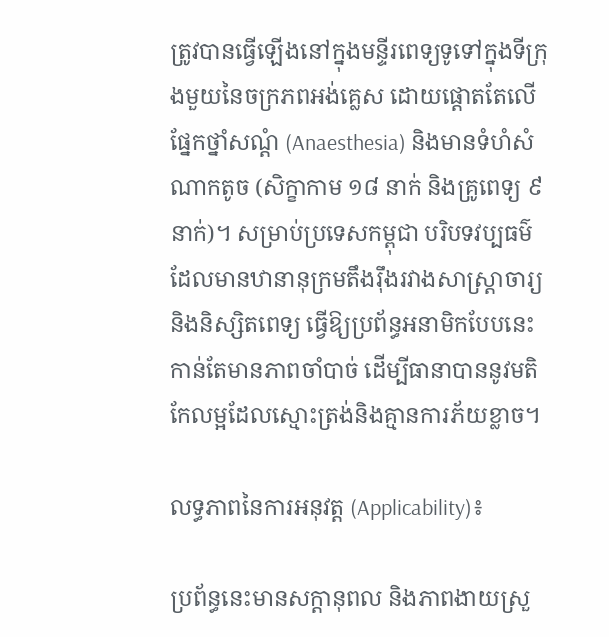ត្រូវបានធ្វើឡើងនៅក្នុងមន្ទីរពេទ្យទូទៅក្នុងទីក្រុងមួយនៃចក្រភពអង់គ្លេស ដោយផ្តោតតែលើផ្នែកថ្នាំសណ្តំ (Anaesthesia) និងមានទំហំសំណាកតូច (សិក្ខាកាម ១៨ នាក់ និងគ្រូពេទ្យ ៩ នាក់)។ សម្រាប់ប្រទេសកម្ពុជា បរិបទវប្បធម៌ដែលមានឋានានុក្រមតឹងរ៉ឹងរវាងសាស្ត្រាចារ្យ និងនិស្សិតពេទ្យ ធ្វើឱ្យប្រព័ន្ធអនាមិកបែបនេះកាន់តែមានភាពចាំបាច់ ដើម្បីធានាបាននូវមតិកែលម្អដែលស្មោះត្រង់និងគ្មានការភ័យខ្លាច។

លទ្ធភាពនៃការអនុវត្ត (Applicability)៖

ប្រព័ន្ធនេះមានសក្តានុពល និងភាពងាយស្រួ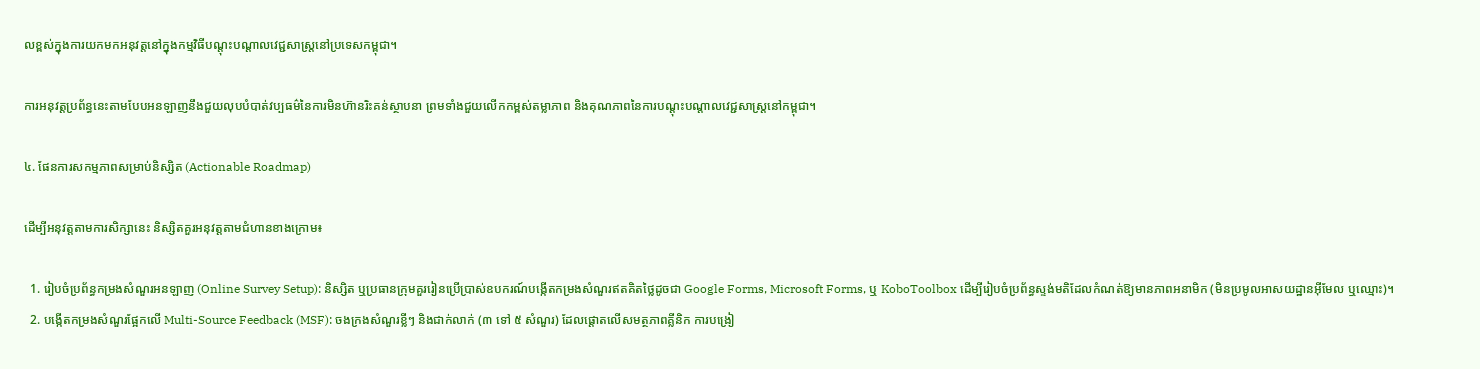លខ្ពស់ក្នុងការយកមកអនុវត្តនៅក្នុងកម្មវិធីបណ្តុះបណ្តាលវេជ្ជសាស្ត្រនៅប្រទេសកម្ពុជា។

ការអនុវត្តប្រព័ន្ធនេះតាមបែបអនឡាញនឹងជួយលុបបំបាត់វប្បធម៌នៃការមិនហ៊ានរិះគន់ស្ថាបនា ព្រមទាំងជួយលើកកម្ពស់តម្លាភាព និងគុណភាពនៃការបណ្តុះបណ្តាលវេជ្ជសាស្ត្រនៅកម្ពុជា។

៤. ផែនការសកម្មភាពសម្រាប់និស្សិត (Actionable Roadmap)

ដើម្បីអនុវត្តតាមការសិក្សានេះ និស្សិតគួរអនុវត្តតាមជំហានខាងក្រោម៖

  1. រៀបចំប្រព័ន្ធកម្រងសំណួរអនឡាញ (Online Survey Setup): និស្សិត ឬប្រធានក្រុមគួររៀនប្រើប្រាស់ឧបករណ៍បង្កើតកម្រងសំណួរឥតគិតថ្លៃដូចជា Google Forms, Microsoft Forms, ឬ KoboToolbox ដើម្បីរៀបចំប្រព័ន្ធស្ទង់មតិដែលកំណត់ឱ្យមានភាពអនាមិក (មិនប្រមូលអាសយដ្ឋានអ៊ីមែល ឬឈ្មោះ)។
  2. បង្កើតកម្រងសំណួរផ្អែកលើ Multi-Source Feedback (MSF): ចងក្រងសំណួរខ្លីៗ និងជាក់លាក់ (៣ ទៅ ៥ សំណួរ) ដែលផ្តោតលើសមត្ថភាពគ្លីនិក ការបង្រៀ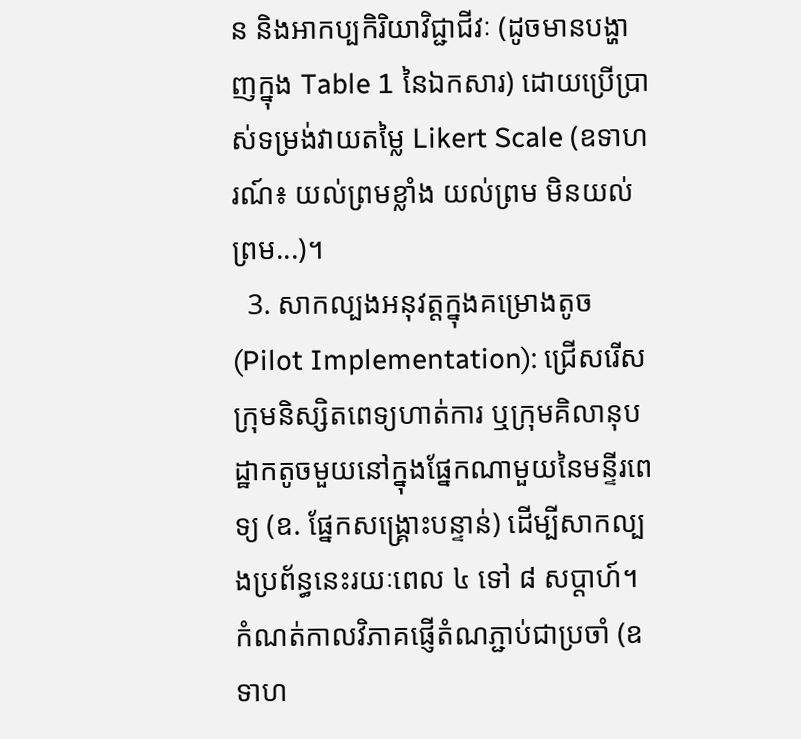ន និងអាកប្បកិរិយាវិជ្ជាជីវៈ (ដូចមានបង្ហាញក្នុង Table 1 នៃឯកសារ) ដោយប្រើប្រាស់ទម្រង់វាយតម្លៃ Likert Scale (ឧទាហរណ៍៖ យល់ព្រមខ្លាំង យល់ព្រម មិនយល់ព្រម...)។
  3. សាកល្បងអនុវត្តក្នុងគម្រោងតូច (Pilot Implementation): ជ្រើសរើសក្រុមនិស្សិតពេទ្យហាត់ការ ឬក្រុមគិលានុបដ្ឋាកតូចមួយនៅក្នុងផ្នែកណាមួយនៃមន្ទីរពេទ្យ (ឧ. ផ្នែកសង្គ្រោះបន្ទាន់) ដើម្បីសាកល្បងប្រព័ន្ធនេះរយៈពេល ៤ ទៅ ៨ សប្តាហ៍។ កំណត់កាលវិភាគផ្ញើតំណភ្ជាប់ជាប្រចាំ (ឧទាហ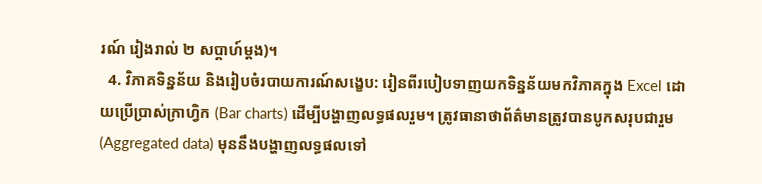រណ៍ រៀងរាល់ ២ សប្តាហ៍ម្តង)។
  4. វិភាគទិន្នន័យ និងរៀបចំរបាយការណ៍សង្ខេប: រៀនពីរបៀបទាញយកទិន្នន័យមកវិភាគក្នុង Excel ដោយប្រើប្រាស់ក្រាហ្វិក (Bar charts) ដើម្បីបង្ហាញលទ្ធផលរួម។ ត្រូវធានាថាព័ត៌មានត្រូវបានបូកសរុបជារួម (Aggregated data) មុននឹងបង្ហាញលទ្ធផលទៅ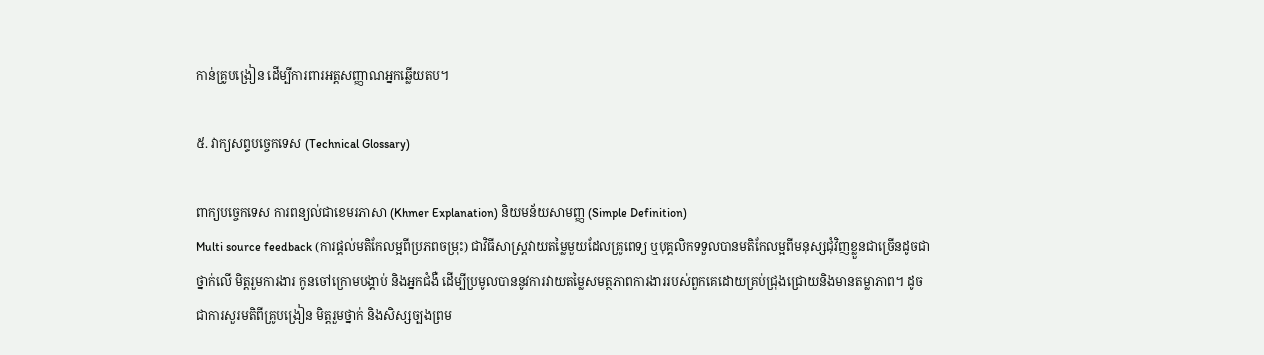កាន់គ្រូបង្រៀន ដើម្បីការពារអត្តសញ្ញាណអ្នកឆ្លើយតប។

៥. វាក្យសព្ទបច្ចេកទេស (Technical Glossary)

ពាក្យបច្ចេកទេស ការពន្យល់ជាខេមរភាសា (Khmer Explanation) និយមន័យសាមញ្ញ (Simple Definition)
Multi source feedback (ការផ្តល់មតិកែលម្អពីប្រភពចម្រុះ) ជាវិធីសាស្ត្រវាយតម្លៃមួយដែលគ្រូពេទ្យ ឬបុគ្គលិកទទួលបានមតិកែលម្អពីមនុស្សជុំវិញខ្លួនជាច្រើនដូចជា ថ្នាក់លើ មិត្តរួមការងារ កូនចៅក្រោមបង្គាប់ និងអ្នកជំងឺ ដើម្បីប្រមូលបាននូវការវាយតម្លៃសមត្ថភាពការងាររបស់ពួកគេដោយគ្រប់ជ្រុងជ្រោយនិងមានតម្លាភាព។ ដូចជាការសួរមតិពីគ្រូបង្រៀន មិត្តរួមថ្នាក់ និងសិស្សច្បងព្រម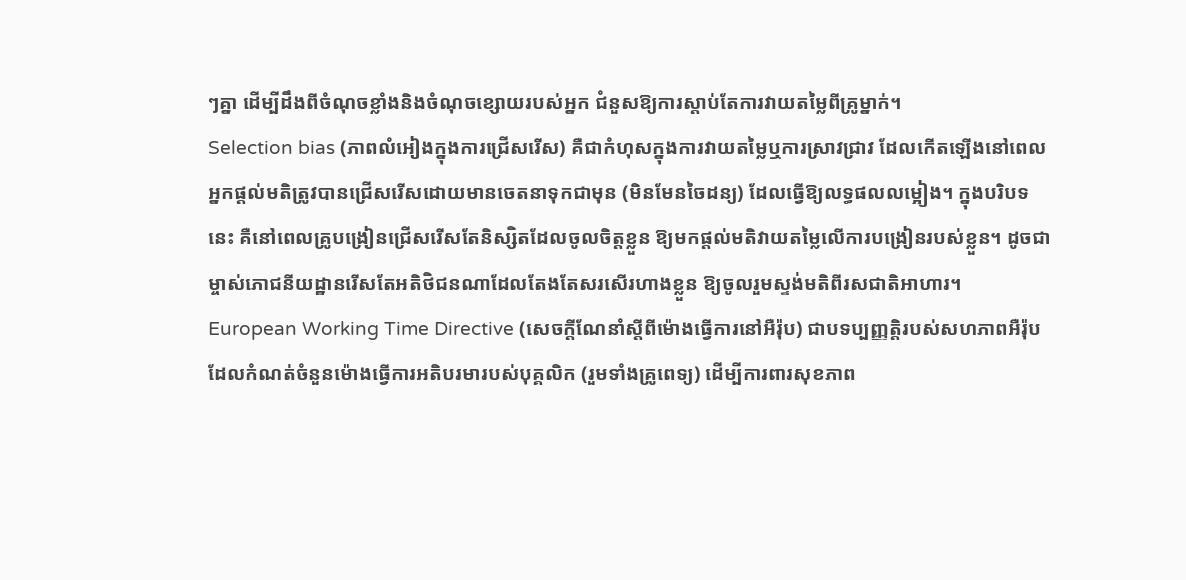ៗគ្នា ដើម្បីដឹងពីចំណុចខ្លាំងនិងចំណុចខ្សោយរបស់អ្នក ជំនួសឱ្យការស្តាប់តែការវាយតម្លៃពីគ្រូម្នាក់។
Selection bias (ភាពលំអៀងក្នុងការជ្រើសរើស) គឺជាកំហុសក្នុងការវាយតម្លៃឬការស្រាវជ្រាវ ដែលកើតឡើងនៅពេលអ្នកផ្តល់មតិត្រូវបានជ្រើសរើសដោយមានចេតនាទុកជាមុន (មិនមែនចៃដន្យ) ដែលធ្វើឱ្យលទ្ធផលលម្អៀង។ ក្នុងបរិបទនេះ គឺនៅពេលគ្រូបង្រៀនជ្រើសរើសតែនិស្សិតដែលចូលចិត្តខ្លួន ឱ្យមកផ្តល់មតិវាយតម្លៃលើការបង្រៀនរបស់ខ្លួន។ ដូចជាម្ចាស់ភោជនីយដ្ឋានរើសតែអតិថិជនណាដែលតែងតែសរសើរហាងខ្លួន ឱ្យចូលរួមស្ទង់មតិពីរសជាតិអាហារ។
European Working Time Directive (សេចក្តីណែនាំស្តីពីម៉ោងធ្វើការនៅអឺរ៉ុប) ជាបទប្បញ្ញត្តិរបស់សហភាពអឺរ៉ុបដែលកំណត់ចំនួនម៉ោងធ្វើការអតិបរមារបស់បុគ្គលិក (រួមទាំងគ្រូពេទ្យ) ដើម្បីការពារសុខភាព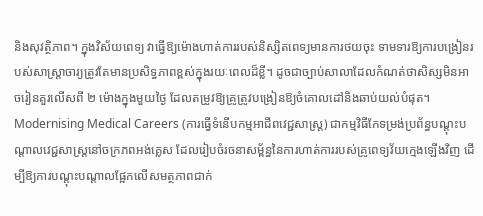និងសុវត្ថិភាព។ ក្នុងវិស័យពេទ្យ វាធ្វើឱ្យម៉ោងហាត់ការរបស់និស្សិតពេទ្យមានការថយចុះ ទាមទារឱ្យការបង្រៀនរបស់សាស្ត្រាចារ្យត្រូវតែមានប្រសិទ្ធភាពខ្ពស់ក្នុងរយៈពេលដ៏ខ្លី។ ដូចជាច្បាប់សាលាដែលកំណត់ថាសិស្សមិនអាចរៀនគួរលើសពី ២ ម៉ោងក្នុងមួយថ្ងៃ ដែលតម្រូវឱ្យគ្រូត្រូវបង្រៀនឱ្យចំគោលដៅនិងឆាប់យល់បំផុត។
Modernising Medical Careers (ការធ្វើទំនើបកម្មអាជីពវេជ្ជសាស្ត្រ) ជាកម្មវិធីកែទម្រង់ប្រព័ន្ធបណ្តុះបណ្តាលវេជ្ជសាស្ត្រនៅចក្រភពអង់គ្លេស ដែលរៀបចំរចនាសម្ព័ន្ធនៃការហាត់ការរបស់គ្រូពេទ្យវ័យក្មេងឡើងវិញ ដើម្បីឱ្យការបណ្តុះបណ្តាលផ្អែកលើសមត្ថភាពជាក់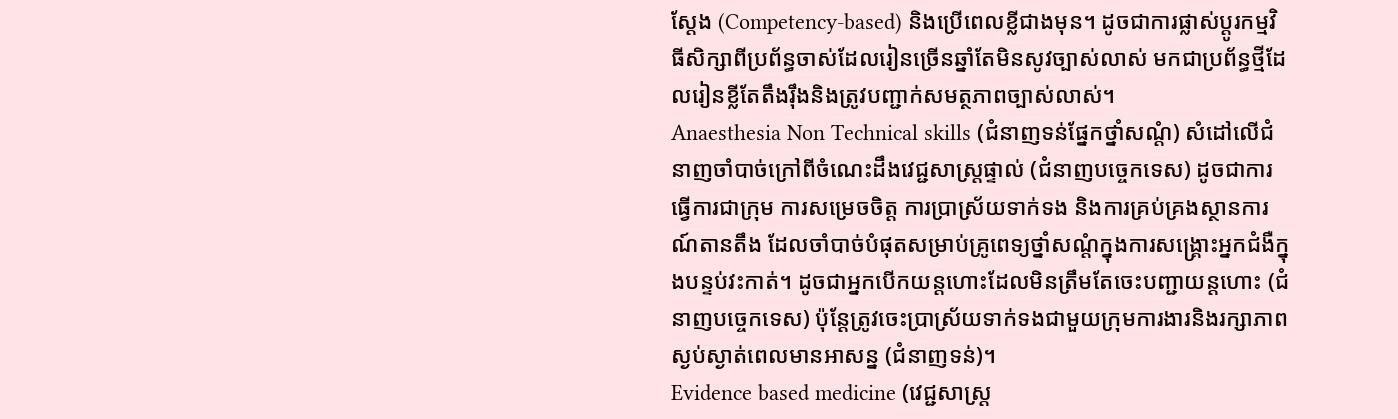ស្តែង (Competency-based) និងប្រើពេលខ្លីជាងមុន។ ដូចជាការផ្លាស់ប្តូរកម្មវិធីសិក្សាពីប្រព័ន្ធចាស់ដែលរៀនច្រើនឆ្នាំតែមិនសូវច្បាស់លាស់ មកជាប្រព័ន្ធថ្មីដែលរៀនខ្លីតែតឹងរ៉ឹងនិងត្រូវបញ្ជាក់សមត្ថភាពច្បាស់លាស់។
Anaesthesia Non Technical skills (ជំនាញទន់ផ្នែកថ្នាំសណ្តំ) សំដៅលើជំនាញចាំបាច់ក្រៅពីចំណេះដឹងវេជ្ជសាស្ត្រផ្ទាល់ (ជំនាញបច្ចេកទេស) ដូចជាការធ្វើការជាក្រុម ការសម្រេចចិត្ត ការប្រាស្រ័យទាក់ទង និងការគ្រប់គ្រងស្ថានការណ៍តានតឹង ដែលចាំបាច់បំផុតសម្រាប់គ្រូពេទ្យថ្នាំសណ្តំក្នុងការសង្គ្រោះអ្នកជំងឺក្នុងបន្ទប់វះកាត់។ ដូចជាអ្នកបើកយន្តហោះដែលមិនត្រឹមតែចេះបញ្ជាយន្តហោះ (ជំនាញបច្ចេកទេស) ប៉ុន្តែត្រូវចេះប្រាស្រ័យទាក់ទងជាមួយក្រុមការងារនិងរក្សាភាពស្ងប់ស្ងាត់ពេលមានអាសន្ន (ជំនាញទន់)។
Evidence based medicine (វេជ្ជសាស្ត្រ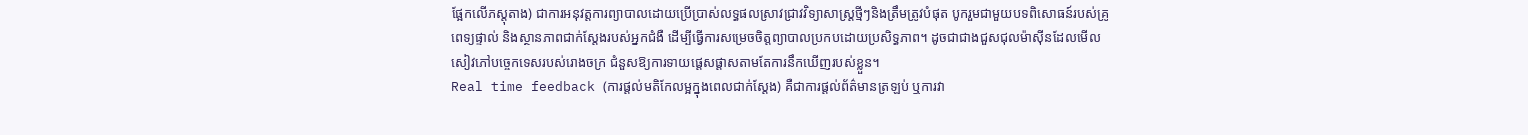ផ្អែកលើភស្តុតាង) ជាការអនុវត្តការព្យាបាលដោយប្រើប្រាស់លទ្ធផលស្រាវជ្រាវវិទ្យាសាស្ត្រថ្មីៗនិងត្រឹមត្រូវបំផុត បូករួមជាមួយបទពិសោធន៍របស់គ្រូពេទ្យផ្ទាល់ និងស្ថានភាពជាក់ស្តែងរបស់អ្នកជំងឺ ដើម្បីធ្វើការសម្រេចចិត្តព្យាបាលប្រកបដោយប្រសិទ្ធភាព។ ដូចជាជាងជួសជុលម៉ាស៊ីនដែលមើលសៀវភៅបច្ចេកទេសរបស់រោងចក្រ ជំនួសឱ្យការទាយផ្តេសផ្តាសតាមតែការនឹកឃើញរបស់ខ្លួន។
Real time feedback (ការផ្តល់មតិកែលម្អក្នុងពេលជាក់ស្តែង) គឺជាការផ្តល់ព័ត៌មានត្រឡប់ ឬការវា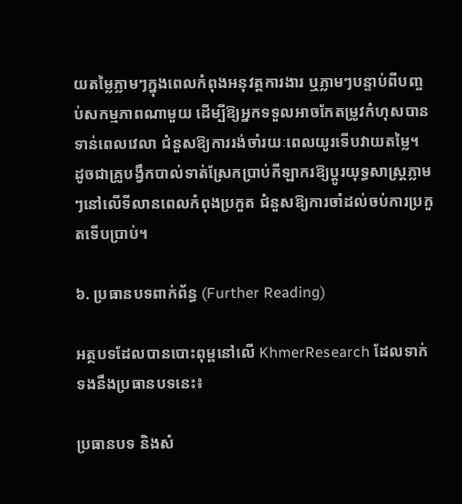យតម្លៃភ្លាមៗក្នុងពេលកំពុងអនុវត្តការងារ ឬភ្លាមៗបន្ទាប់ពីបញ្ចប់សកម្មភាពណាមួយ ដើម្បីឱ្យអ្នកទទួលអាចកែតម្រូវកំហុសបានទាន់ពេលវេលា ជំនួសឱ្យការរង់ចាំរយៈពេលយូរទើបវាយតម្លៃ។ ដូចជាគ្រូបង្វឹកបាល់ទាត់ស្រែកប្រាប់កីឡាករឱ្យប្តូរយុទ្ធសាស្ត្រភ្លាមៗនៅលើទីលានពេលកំពុងប្រកួត ជំនួសឱ្យការចាំដល់ចប់ការប្រកួតទើបប្រាប់។

៦. ប្រធានបទពាក់ព័ន្ធ (Further Reading)

អត្ថបទដែលបានបោះពុម្ពនៅលើ KhmerResearch ដែលទាក់ទងនឹងប្រធានបទនេះ៖

ប្រធានបទ និងសំ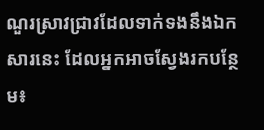ណួរស្រាវជ្រាវដែលទាក់ទងនឹងឯកសារនេះ ដែលអ្នកអាចស្វែងរកបន្ថែម៖